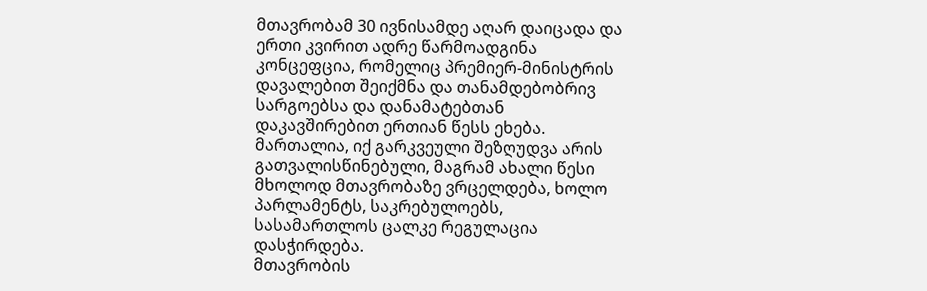მთავრობამ 30 ივნისამდე აღარ დაიცადა და ერთი კვირით ადრე წარმოადგინა კონცეფცია, რომელიც პრემიერ-მინისტრის დავალებით შეიქმნა და თანამდებობრივ სარგოებსა და დანამატებთან დაკავშირებით ერთიან წესს ეხება. მართალია, იქ გარკვეული შეზღუდვა არის გათვალისწინებული, მაგრამ ახალი წესი მხოლოდ მთავრობაზე ვრცელდება, ხოლო პარლამენტს, საკრებულოებს, სასამართლოს ცალკე რეგულაცია დასჭირდება.
მთავრობის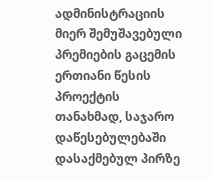ადმინისტრაციის მიერ შემუშავებული პრემიების გაცემის ერთიანი წესის პროექტის თანახმად, საჯარო დაწესებულებაში დასაქმებულ პირზე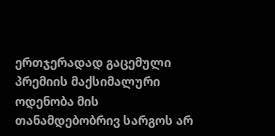ერთჯერადად გაცემული პრემიის მაქსიმალური ოდენობა მის თანამდებობრივ სარგოს არ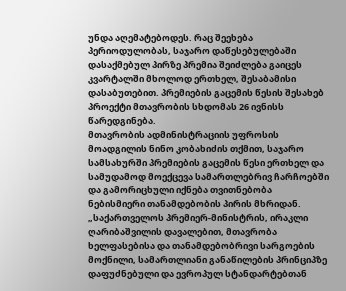უნდა აღემატებოდეს. რაც შეეხება პერიოდულობას, საჯარო დაწესებულებაში დასაქმებულ პირზე პრემია შეიძლება გაიცეს კვარტალში მხოლოდ ერთხელ, შესაბამისი დასაბუთებით. პრემიების გაცემის წესის შესახებ პროექტი მთავრობის სხდომას 26 ივნისს წარედგინება.
მთავრობის ადმინისტრაციის უფროსის მოადგილის ნინო კობახიძის თქმით, საჯარო სამსახურში პრემიების გაცემის წესი ერთხელ და სამუდამოდ მოექცევა სამართლებრივ ჩარჩოებში და გამორიცხული იქნება თვითნებობა ნებისმიერი თანამდებობის პირის მხრიდან.
„საქართველოს პრემიერ-მინისტრის, ირაკლი ღარიბაშვილის დავალებით, მთავრობა ხელფასებისა და თანამდებობრივი სარგოების მოქნილი, სამართლიანი განაწილების პრინციპზე დაფუძნებული და ევროპულ სტანდარტებთან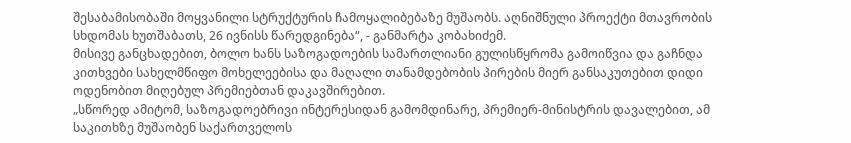შესაბამისობაში მოყვანილი სტრუქტურის ჩამოყალიბებაზე მუშაობს. აღნიშნული პროექტი მთავრობის სხდომას ხუთშაბათს, 26 ივნისს წარედგინება“, - განმარტა კობახიძემ.
მისივე განცხადებით, ბოლო ხანს საზოგადოების სამართლიანი გულისწყრომა გამოიწვია და გაჩნდა კითხვები სახელმწიფო მოხელეებისა და მაღალი თანამდებობის პირების მიერ განსაკუთებით დიდი ოდენობით მიღებულ პრემიებთან დაკავშირებით.
„სწორედ ამიტომ, საზოგადოებრივი ინტერესიდან გამომდინარე, პრემიერ-მინისტრის დავალებით, ამ საკითხზე მუშაობენ საქართველოს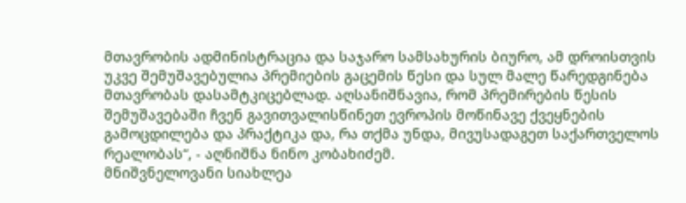მთავრობის ადმინისტრაცია და საჯარო სამსახურის ბიურო, ამ დროისთვის უკვე შემუშავებულია პრემიების გაცემის წესი და სულ მალე წარედგინება მთავრობას დასამტკიცებლად. აღსანიშნავია, რომ პრემირების წესის შემუშავებაში ჩვენ გავითვალისწინეთ ევროპის მოწინავე ქვეყნების გამოცდილება და პრაქტიკა და, რა თქმა უნდა, მივუსადაგეთ საქართველოს რეალობას“, - აღნიშნა ნინო კობახიძემ.
მნიშვნელოვანი სიახლეა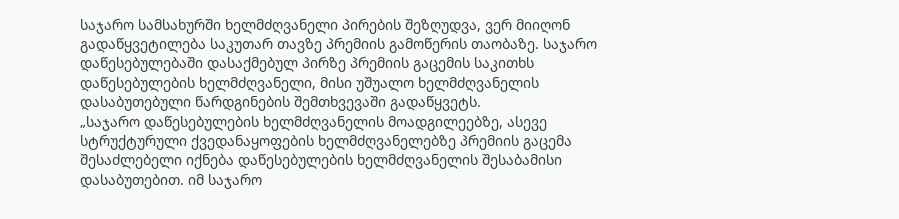საჯარო სამსახურში ხელმძღვანელი პირების შეზღუდვა, ვერ მიიღონ გადაწყვეტილება საკუთარ თავზე პრემიის გამოწერის თაობაზე. საჯარო დაწესებულებაში დასაქმებულ პირზე პრემიის გაცემის საკითხს დაწესებულების ხელმძღვანელი, მისი უშუალო ხელმძღვანელის დასაბუთებული წარდგინების შემთხვევაში გადაწყვეტს.
„საჯარო დაწესებულების ხელმძღვანელის მოადგილეებზე, ასევე სტრუქტურული ქვედანაყოფების ხელმძღვანელებზე პრემიის გაცემა შესაძლებელი იქნება დაწესებულების ხელმძღვანელის შესაბამისი დასაბუთებით. იმ საჯარო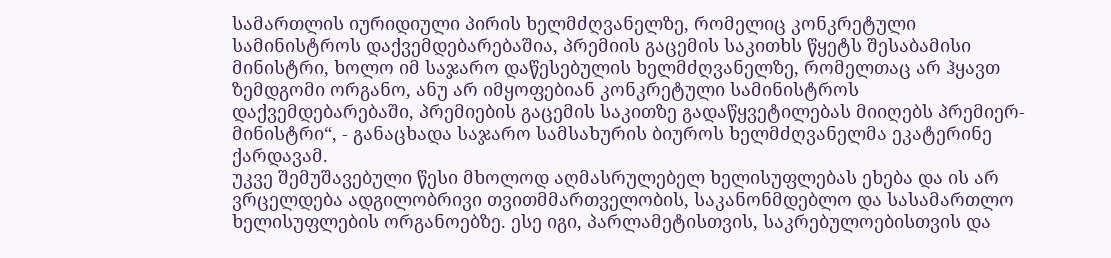სამართლის იურიდიული პირის ხელმძღვანელზე, რომელიც კონკრეტული სამინისტროს დაქვემდებარებაშია, პრემიის გაცემის საკითხს წყეტს შესაბამისი მინისტრი, ხოლო იმ საჯარო დაწესებულის ხელმძღვანელზე, რომელთაც არ ჰყავთ ზემდგომი ორგანო, ანუ არ იმყოფებიან კონკრეტული სამინისტროს დაქვემდებარებაში, პრემიების გაცემის საკითზე გადაწყვეტილებას მიიღებს პრემიერ-მინისტრი“, - განაცხადა საჯარო სამსახურის ბიუროს ხელმძღვანელმა ეკატერინე ქარდავამ.
უკვე შემუშავებული წესი მხოლოდ აღმასრულებელ ხელისუფლებას ეხება და ის არ ვრცელდება ადგილობრივი თვითმმართველობის, საკანონმდებლო და სასამართლო ხელისუფლების ორგანოებზე. ესე იგი, პარლამეტისთვის, საკრებულოებისთვის და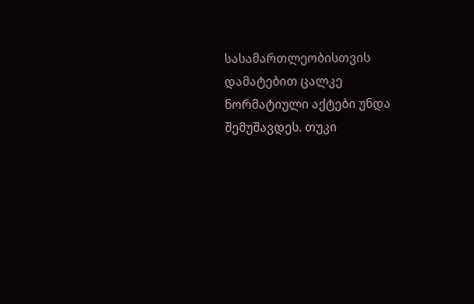სასამართლეობისთვის დამატებით ცალკე ნორმატიული აქტები უნდა შემუშავდეს. თუკი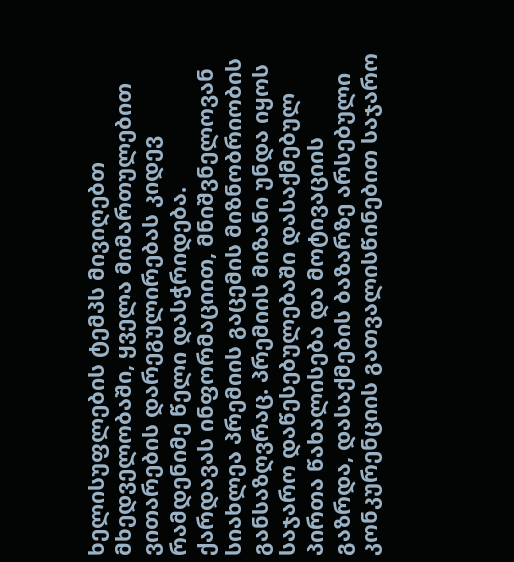ხელისუფლების ტემპს მივიღებთ მხედველობაში, ყველა მიმართულებით ვითარების დარეგულირებას კიდევ რამდენიმე წელი დასჭრიდება.
ქარდავას ინფორმაციით, მნიშვნელოვან სიახლეა პრემიის გაცემის მიზნობრიობის განსაზღვრაც. პრემიის მიზანი უნდა იყოს საჯარო დაწესებულებაში დასაქმებულ პირთა წახალისება და მოტივაციის გაზრდა, დასაქმების ბაზარზე არსებული კონკურენციის გათვალისწინებით საჯარო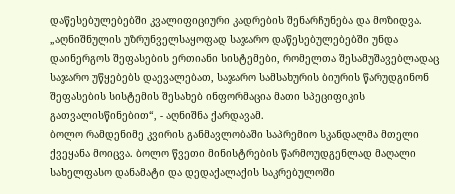დაწესებულებებში კვალიფიციური კადრების შენარჩუნება და მოზიდვა.
„აღნიშნულის უზრუნველსაყოფად საჯარო დაწესებულებებში უნდა დაინერგოს შეფასების ერთიანი სისტემები, რომელთა შესამუშავებლადაც საჯარო უწყებებს დაევალებათ, საჯარო სამსახურის ბიურის წარუდგინონ შეფასების სისტემის შესახებ ინფორმაცია მათი სპეციფიკის გათვალისწინებით“, - აღნიშნა ქარდავამ.
ბოლო რამდენიმე კვირის განმავლობაში საპრემიო სკანდალმა მთელი ქვეყანა მოიცვა. ბოლო წვეთი მინისტრების წარმოუდგენლად მაღალი სახელფასო დანამატი და დედაქალაქის საკრებულოში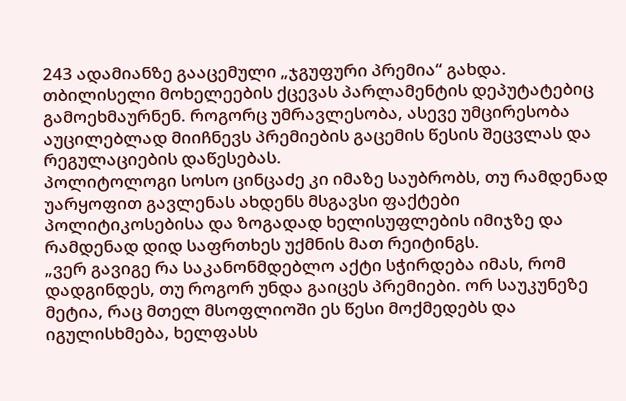243 ადამიანზე გააცემული „ჯგუფური პრემია“ გახდა. თბილისელი მოხელეების ქცევას პარლამენტის დეპუტატებიც გამოეხმაურნენ. როგორც უმრავლესობა, ასევე უმცირესობა აუცილებლად მიიჩნევს პრემიების გაცემის წესის შეცვლას და რეგულაციების დაწესებას.
პოლიტოლოგი სოსო ცინცაძე კი იმაზე საუბრობს, თუ რამდენად უარყოფით გავლენას ახდენს მსგავსი ფაქტები პოლიტიკოსებისა და ზოგადად ხელისუფლების იმიჯზე და რამდენად დიდ საფრთხეს უქმნის მათ რეიტინგს.
„ვერ გავიგე რა საკანონმდებლო აქტი სჭირდება იმას, რომ დადგინდეს, თუ როგორ უნდა გაიცეს პრემიები. ორ საუკუნეზე მეტია, რაც მთელ მსოფლიოში ეს წესი მოქმედებს და იგულისხმება, ხელფასს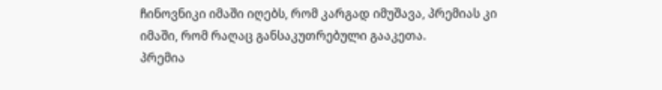ჩინოვნიკი იმაში იღებს, რომ კარგად იმუშავა, პრემიას კი იმაში, რომ რაღაც განსაკუთრებული გააკეთა.
პრემია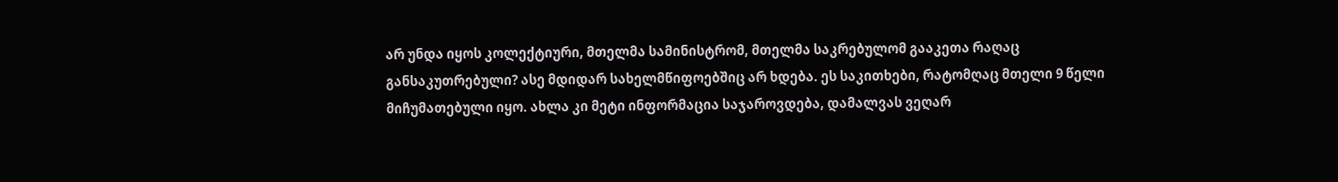არ უნდა იყოს კოლექტიური, მთელმა სამინისტრომ, მთელმა საკრებულომ გააკეთა რაღაც განსაკუთრებული? ასე მდიდარ სახელმწიფოებშიც არ ხდება. ეს საკითხები, რატომღაც მთელი 9 წელი მიჩუმათებული იყო. ახლა კი მეტი ინფორმაცია საჯაროვდება, დამალვას ვეღარ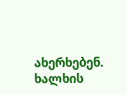ახერხებენ. ხალხის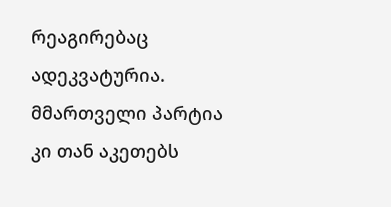რეაგირებაც ადეკვატურია. მმართველი პარტია კი თან აკეთებს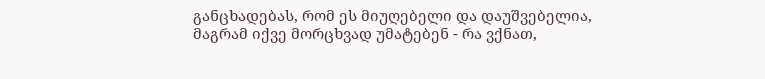განცხადებას, რომ ეს მიუღებელი და დაუშვებელია, მაგრამ იქვე მორცხვად უმატებენ - რა ვქნათ,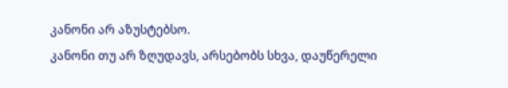კანონი არ აზუსტებსო.
კანონი თუ არ ზღუდავს, არსებობს სხვა, დაუწერელი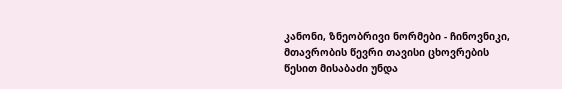კანონი, ზნეობრივი ნორმები - ჩინოვნიკი, მთავრობის წევრი თავისი ცხოვრების წესით მისაბაძი უნდა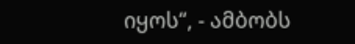იყოს“, - ამბობს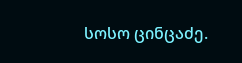სოსო ცინცაძე.